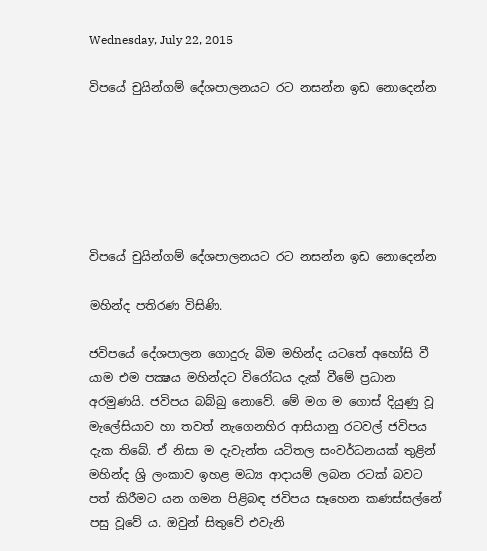Wednesday, July 22, 2015

විපයේ චුයින්ගම් දේශපාලනයට රට නසන්න ඉඩ නොදෙන්න






විපයේ චුයින්ගම් දේශපාලනයට රට නසන්න ඉඩ නොදෙන්න

මහින්ද පතිරණ විසිණි.

ජවිපයේ දේශපාලන ගොදුරු බිම මහින්ද යට‍‍තේ අහෝසි වී යාම එම පක්‍ෂය මහින්දට විරෝධය දැක් වීමේ ප්‍රධාන අරමුණයි. ජවිපය බබ්බු නොවේ. මේ මග ම ගොස් දියුණු වූ මැලේසියාව හා තවත් නැගෙනහිර ආසියානු රටවල් ජවිපය දැක තිබේ. ඒ නිසා ම දැවැන්ත යටිතල සංවර්ධනයක් තුළින් මහින්ද ශ්‍රි ලංකාව ඉහළ මධ්‍ය ආදායම් ලබන රටක් බවට පත් කිරීමට යන ගමන පිළිබඳ ජවිපය සෑහෙන කණස්සල්නේ පසු වූවේ ය. ඔවුන් සිතුවේ එවැනි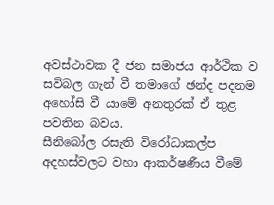අවස්ථාවක දී ජන සමාජය ආර්ථික ව සවිබල ගැන් වී තමාගේ ඡන්ද පදනම අහෝසි වී යාමේ අනතුරක් ඒ තුළ පවතින බවය.
සීනිබෝල රසැති විරෝධාකල්ප අදහස්වලට වහා ආකර්ෂණීය වීමේ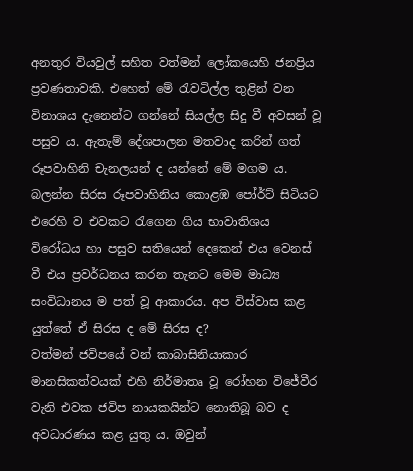අනතුර වියවුල් සහිත වත්මන් ලෝකයෙහි ජනප්‍රිය ප්‍රවණතාවකි. එහෙත් මේ රැවටිල්ල තුළින් වන විනාශය දැනෙන්ට ගන්නේ සියල්ල සිදු වී අවසන් වූ පසුව ය. ඇතැම් දේශපාලන මතවාද කරින් ගත් රූපවාහිනි චැනලයන් ද යන්නේ මේ මගම ය. බලන්න සිරස රූපවාහිනිය කොළඹ පෝර්ට් සිටියට එරෙහි ව එවකට රැගෙන ගිය භාවාතිශය විරෝධය හා පසුව සතියෙන් දෙකෙන් එය වෙනස් වී එය ප්‍රවර්ධනය කරන තැනට මෙම මාධ්‍ය සංවිධානය ම පත් වූ ආකාරය. අප විස්වාස කළ යුත්තේ ඒ සිරස ද මේ සිරස ද?
වත්මන් ජවිපයේ වන් කාබාසිනියාකාර මානසිකත්වයක් එහි නිර්මාතෘ වූ රෝහන විජේවීර වැනි එවක ජවිප නායකයින්ට නොතිබූ බව ද අවධාරණය කළ යුතු ය. ඔවුන්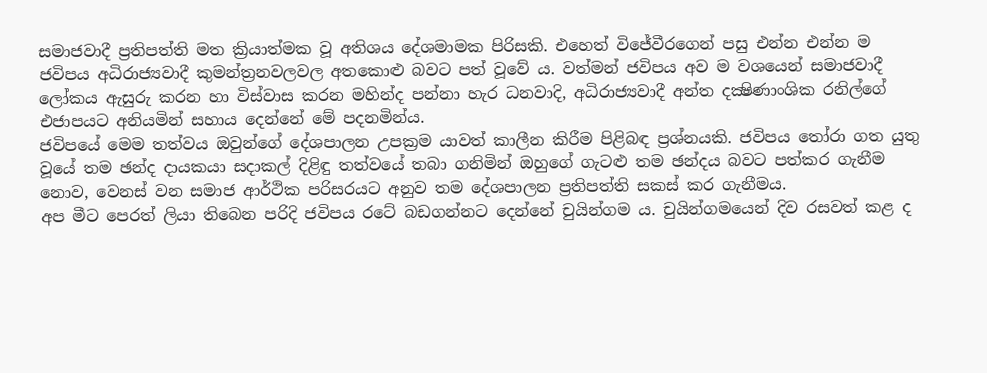සමාජවාදී ප්‍රතිපත්ති මත ක්‍රියාත්මක වූ අතිශය දේශමාමක පිරිසකි. එහෙත් විජේවීරගෙන් පසු එන්න එන්න ම ජවිපය අධිරාජ්‍යවාදී කුමන්ත්‍රනවලවල අතකොළු බවට පත් වූවේ ය. වත්මන් ජවිපය අව ම වශයෙන් සමාජවාදී ලෝකය ඇසුරු කරන හා විස්වාස කරන මහින්ද පන්නා හැර ධනවාදි, අධිරාජ්‍යවාදී අන්ත දක්‍ෂිණාංශික රනිල්ගේ එජාපයට අනියමින් සහාය දෙන්නේ මේ පදනමින්ය.
ජවිපයේ මෙම තත්වය ඔවුන්ගේ දේශපාලන උපක්‍රම යාවත් කාලීන කිරීම පිළිබඳ ප්‍රශ්නයකි. ජවිපය ‍තෝරා ගත යුතු වූයේ තම ඡන්ද දායකයා සදාකල් දිළිඳු තත්වයේ තබා ගනිමින් ඔහුගේ ගැටළු තම ඡන්දය බවට පත්කර ගැනීම නොව, වෙනස් වන සමාජ ආර්ථික පරිසරයට අනුව තම දේශපාලන ප්‍රතිපත්ති සකස් කර ගැනීමය.
අප මීට පෙරත් ලියා තිබෙන පරිදි ජවිපය රටේ බඩගන්නට දෙන්නේ චුයින්ගම ය. චුයින්ගමයෙන් දිව රසවත් කළ ද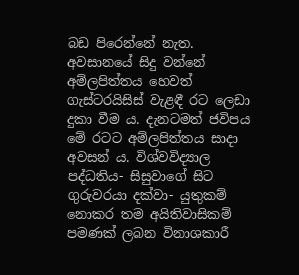බඩ පිරෙන්නේ නැත. අවසානයේ සිදු වන්නේ අම්ලපිත්තය හෙවත් ගැස්ටරයිසිස් වැළඳී රට ලෙඩා දුකා වීම ය. දැනටමත් ජවිපය මේ රටට අම්ලපිත්තය සාදා අවසන් ය. විශ්වවිද්‍යාල පද්ධතිය- සිසුවාගේ සිට ගුරුවරයා දක්වා- යුතුකම් නොකර තම අයිතිවාසිකම් පමණක් ලබන විනාශකාරී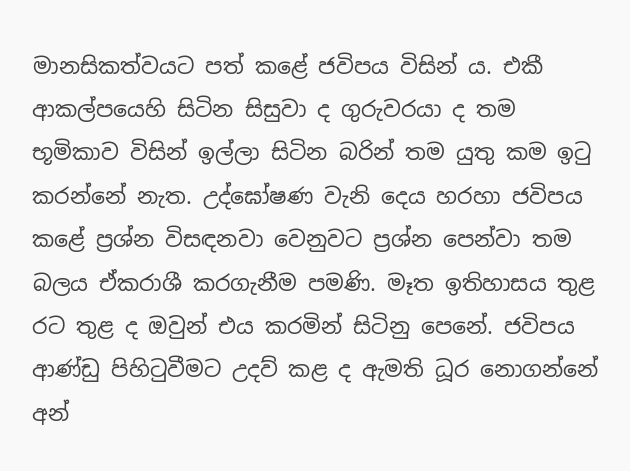මානසිකත්වයට පත් කළේ ජවිපය විසින් ය. එකී ආකල්පයෙහි සිටින සිසුවා ද ගුරුවරයා ද තම භූමිකාව විසින් ඉල්ලා සිටින බරින් තම යුතු කම ඉටු කරන්නේ නැත. උද්ඝෝෂණ වැනි දෙය හරහා ජවිපය කළේ ප්‍රශ්න විසඳනවා වෙනුවට ප්‍රශ්න පෙන්වා තම බලය ඒකරාශී කරගැනීම පමණි. මෑත ඉතිහාසය තුළ රට තුළ ද ඔවුන් එය කරමින් සිටිනු පෙනේ. ජවිපය ආණ්ඩු පිහිටුවීමට උදව් කළ ද ඇමති ධූර නොගන්නේ අන්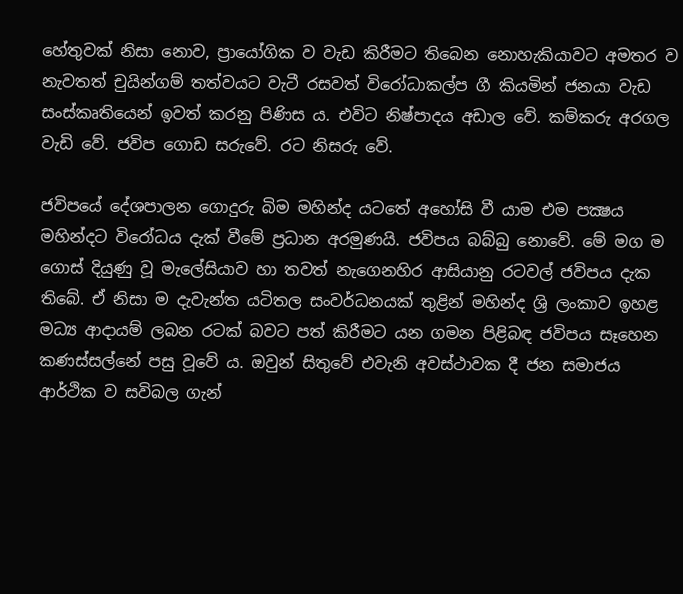හේතුවක් නිසා නොව, ප්‍රායෝගික ව වැඩ කිරීමට තිබෙන නොහැකියාවට අමතර ව නැවතත් චුයින්ගම් තත්වයට වැටී රසවත් විරෝධාකල්ප ගී කියමින් ජනයා වැඩ සංස්කෘතියෙන් ඉවත් කරනු පිණිස ය. එවිට නිෂ්පාදය අඩාල වේ. කම්කරු අරගල වැඩි වේ. ජවිප ගොඩ සරුවේ. රට නිසරු වේ.

ජවිපයේ දේශපාලන ගොදුරු බිම මහින්ද යට‍‍තේ අහෝසි වී යාම එම පක්‍ෂය මහින්දට විරෝධය දැක් වීමේ ප්‍රධාන අරමුණයි. ජවිපය බබ්බු නොවේ. මේ මග ම ගොස් දියුණු වූ මැලේසියාව හා තවත් නැගෙනහිර ආසියානු රටවල් ජවිපය දැක තිබේ. ඒ නිසා ම දැවැන්ත යටිතල සංවර්ධනයක් තුළින් මහින්ද ශ්‍රි ලංකාව ඉහළ මධ්‍ය ආදායම් ලබන රටක් බවට පත් කිරීමට යන ගමන පිළිබඳ ජවිපය සෑහෙන කණස්සල්නේ පසු වූවේ ය. ඔවුන් සිතුවේ එවැනි අවස්ථාවක දී ජන සමාජය ආර්ථික ව සවිබල ගැන්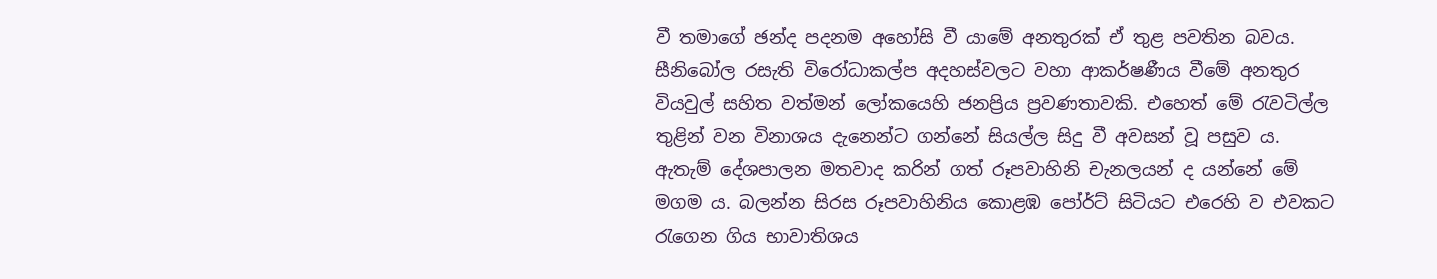වී තමාගේ ඡන්ද පදනම අහෝසි වී යාමේ අනතුරක් ඒ තුළ පවතින බවය.
සීනිබෝල රසැති විරෝධාකල්ප අදහස්වලට වහා ආකර්ෂණීය වීමේ අනතුර වියවුල් සහිත වත්මන් ලෝකයෙහි ජනප්‍රිය ප්‍රවණතාවකි. එහෙත් මේ රැවටිල්ල තුළින් වන විනාශය දැනෙන්ට ගන්නේ සියල්ල සිදු වී අවසන් වූ පසුව ය. ඇතැම් දේශපාලන මතවාද කරින් ගත් රූපවාහිනි චැනලයන් ද යන්නේ මේ මගම ය. බලන්න සිරස රූපවාහිනිය කොළඹ පෝර්ට් සිටියට එරෙහි ව එවකට රැගෙන ගිය භාවාතිශය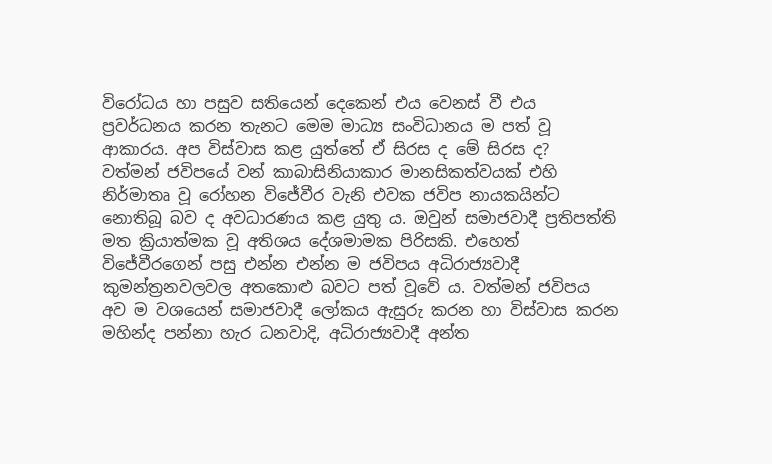විරෝධය හා පසුව සතියෙන් දෙකෙන් එය වෙනස් වී එය ප්‍රවර්ධනය කරන තැනට මෙම මාධ්‍ය සංවිධානය ම පත් වූ ආකාරය. අප විස්වාස කළ යුත්තේ ඒ සිරස ද මේ සිරස ද?
වත්මන් ජවිපයේ වන් කාබාසිනියාකාර මානසිකත්වයක් එහි නිර්මාතෘ වූ රෝහන විජේවීර වැනි එවක ජවිප නායකයින්ට නොතිබූ බව ද අවධාරණය කළ යුතු ය. ඔවුන් සමාජවාදී ප්‍රතිපත්ති මත ක්‍රියාත්මක වූ අතිශය දේශමාමක පිරිසකි. එහෙත් විජේවීරගෙන් පසු එන්න එන්න ම ජවිපය අධිරාජ්‍යවාදී කුමන්ත්‍රනවලවල අතකොළු බවට පත් වූවේ ය. වත්මන් ජවිපය අව ම වශයෙන් සමාජවාදී ලෝකය ඇසුරු කරන හා විස්වාස කරන මහින්ද පන්නා හැර ධනවාදි, අධිරාජ්‍යවාදී අන්ත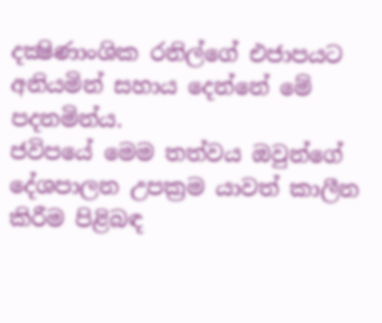දක්‍ෂිණාංශික රනිල්ගේ එජාපයට අනියමින් සහාය දෙන්නේ මේ පදනමින්ය.
ජවිපයේ මෙම තත්වය ඔවුන්ගේ දේශපාලන උපක්‍රම යාවත් කාලීන කිරීම පිළිබඳ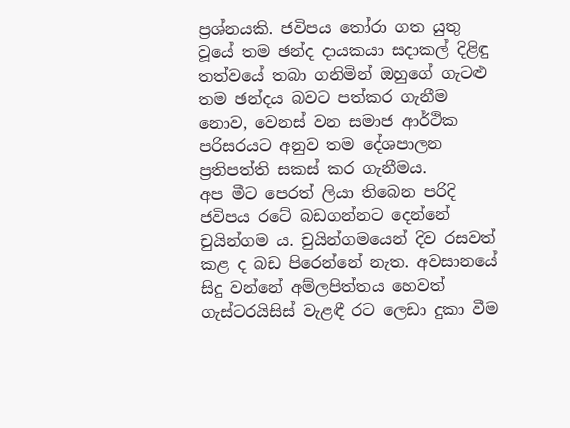ප්‍රශ්නයකි. ජවිපය ‍තෝරා ගත යුතු වූයේ තම ඡන්ද දායකයා සදාකල් දිළිඳු තත්වයේ තබා ගනිමින් ඔහුගේ ගැටළු තම ඡන්දය බවට පත්කර ගැනීම නොව, වෙනස් වන සමාජ ආර්ථික පරිසරයට අනුව තම දේශපාලන ප්‍රතිපත්ති සකස් කර ගැනීමය.
අප මීට පෙරත් ලියා තිබෙන පරිදි ජවිපය රටේ බඩගන්නට දෙන්නේ චුයින්ගම ය. චුයින්ගමයෙන් දිව රසවත් කළ ද බඩ පිරෙන්නේ නැත. අවසානයේ සිදු වන්නේ අම්ලපිත්තය හෙවත් ගැස්ටරයිසිස් වැළඳී රට ලෙඩා දුකා වීම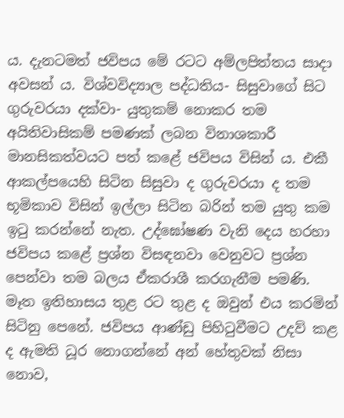ය. දැනටමත් ජවිපය මේ රටට අම්ලපිත්තය සාදා අවසන් ය. විශ්වවිද්‍යාල පද්ධතිය- සිසුවාගේ සිට ගුරුවරයා දක්වා- යුතුකම් නොකර තම අයිතිවාසිකම් පමණක් ලබන විනාශකාරී මානසිකත්වයට පත් කළේ ජවිපය විසින් ය. එකී ආකල්පයෙහි සිටින සිසුවා ද ගුරුවරයා ද තම භූමිකාව විසින් ඉල්ලා සිටින බරින් තම යුතු කම ඉටු කරන්නේ නැත. උද්ඝෝෂණ වැනි දෙය හරහා ජවිපය කළේ ප්‍රශ්න විසඳනවා වෙනුවට ප්‍රශ්න පෙන්වා තම බලය ඒකරාශී කරගැනීම පමණි. මෑත ඉතිහාසය තුළ රට තුළ ද ඔවුන් එය කරමින් සිටිනු පෙනේ. ජවිපය ආණ්ඩු පිහිටුවීමට උදව් කළ ද ඇමති ධූර නොගන්නේ අන් හේතුවක් නිසා නොව,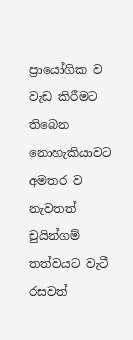ප්‍රායෝගික ව වැඩ කිරීමට තිබෙන නොහැකියාවට අමතර ව නැවතත් චුයින්ගම් තත්වයට වැටී රසවත්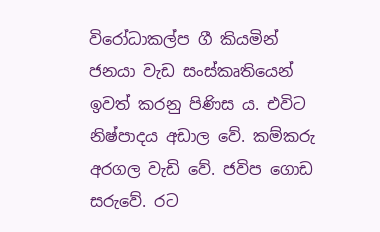විරෝධාකල්ප ගී කියමින් ජනයා වැඩ සංස්කෘතියෙන් ඉවත් කරනු පිණිස ය. එවිට නිෂ්පාදය අඩාල වේ. කම්කරු අරගල වැඩි වේ. ජවිප ගොඩ සරුවේ. රට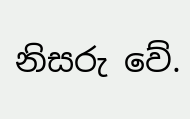නිසරු වේ.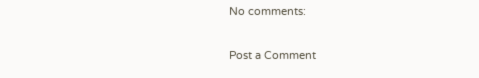No comments:

Post a Comment